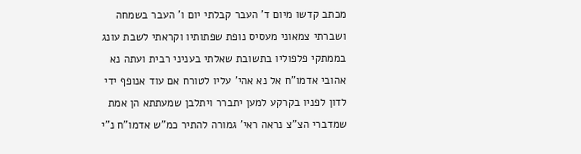מכתב קדשו מיום ד' העבר קבלתי יום ו' העבר בשמחה ושברתי צמאוני מעסיס נופת שפתותיו וקראתי לשבת עונג בממתקי פלפוליו בתשובת שאלתי בעניני רבית ועתה נא אהובי אדמו"ח אל נא אהי' עליו לטורח אם עוד אנופף ידי לדון לפניו בקרקע למען יתברר ויתלבן שמעתתא הן אמת שמדברי הצ"צ נראה ראי' גמורה להתיר כמ"ש אדמו"ח נ"י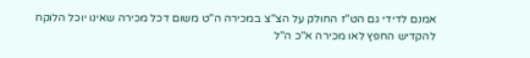אמנם לדידי גם הט"ז החולק על הצ"צ במכירה ה"ט משום דכל מכירה שאינו יוכל הלוקח להקדיש החפץ לאו מכירה א"כ ה"ל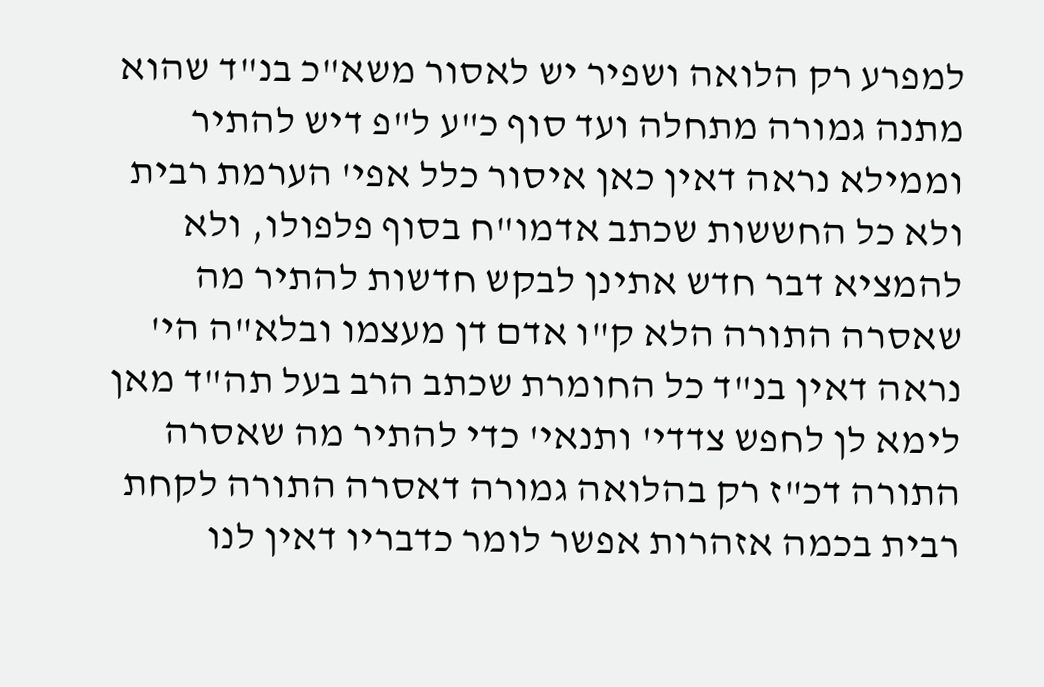למפרע רק הלואה ושפיר יש לאסור משא"כ בנ"ד שהוא מתנה גמורה מתחלה ועד סוף כ"ע ל"פ דיש להתיר וממילא נראה דאין כאן איסור כלל אפי' הערמת רבית ולא כל החששות שכתב אדמו"ח בסוף פלפולו, ולא להמציא דבר חדש אתינן לבקש חדשות להתיר מה שאסרה התורה הלא ק"ו אדם דן מעצמו ובלא"ה הי' נראה דאין בנ"ד כל החומרת שכתב הרב בעל תה"ד מאן לימא לן לחפש צדדי' ותנאי' כדי להתיר מה שאסרה התורה דכ"ז רק בהלואה גמורה דאסרה התורה לקחת רבית בכמה אזהרות אפשר לומר כדבריו דאין לנו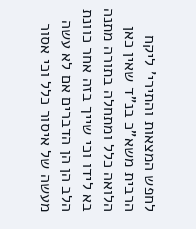לחפש המצאות והתירי' ליקח הרבית משא"כ בנ"ד שאין כאן הלואה כלל ומתחלה בתורה מתנה בא לידו וכי שייך בזה אחר כוונת הלב הן הן הדברים אם לא עשה מעשה של איסור כלל וכי אסור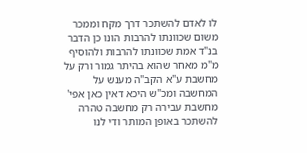לו לאדם להשתכר דרך מקח וממכר משום שכוונתו להרבות הונו כן הדבר בנ"ד אמת שכוונתו להרבות ולהוסיף מ"מ מאחר שהוא בהיתר גמור ורק על מחשבת ע"א הקב"ה מענש על המחשבה ומכ"ש היכא דאין כאן אפי' מחשבת עבירה רק מחשבה טהרה להשתכר באופן המותר ודי לנו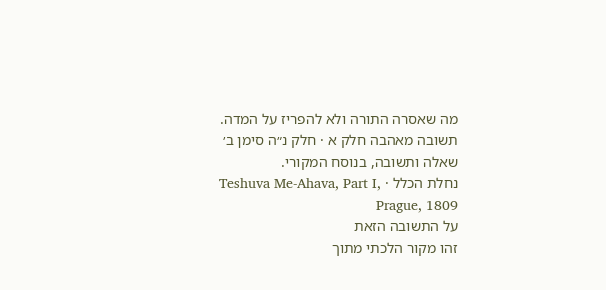מה שאסרה התורה ולא להפריז על המדה.
תשובה מאהבה חלק א · חלק נ״ה סימן ב׳
שאלה ותשובה, בנוסח המקורי.
נחלת הכלל · Teshuva Me-Ahava, Part I, Prague, 1809
על התשובה הזאת
זהו מקור הלכתי מתוך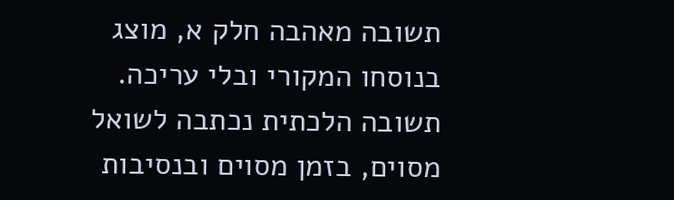תשובה מאהבה חלק א, מוצג בנוסחו המקורי ובלי עריכה. תשובה הלכתית נכתבה לשואל מסוים, בזמן מסוים ובנסיבות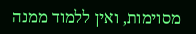מסוימות, ואין ללמוד ממנה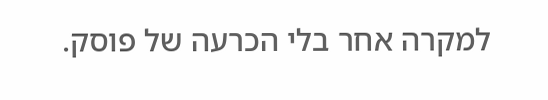למקרה אחר בלי הכרעה של פוסק.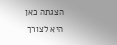הצגתה כאן היא לצורך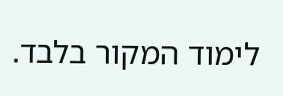לימוד המקור בלבד.